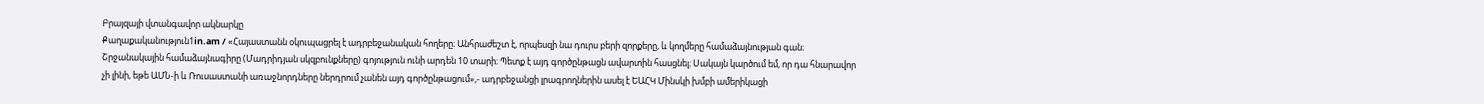Բրայզայի վտանգավոր ակնարկը
Քաղաքականություն1in.am / «Հայաստանն օկուպացրել է ադրբեջանական հողերը։ Անհրաժեշտ է, որպեսզի նա դուրս բերի զորքերը, և կողմերը համաձայնության գան։ Շրջանակային համաձայնագիրը (Մադրիդյան սկզբունքները) գոյություն ունի արդեն 10 տարի։ Պետք է այդ գործընթացն ավարտին հասցնել։ Սակայն կարծում եմ, որ դա հնարավոր չի լինի, եթե ԱՄՆ-ի և Ռուսաստանի առաջնորդները ներդրում չանեն այդ գործընթացում»,- ադրբեջանցի լրագրողներին ասել է ԵԱՀԿ Մինսկի խմբի ամերիկացի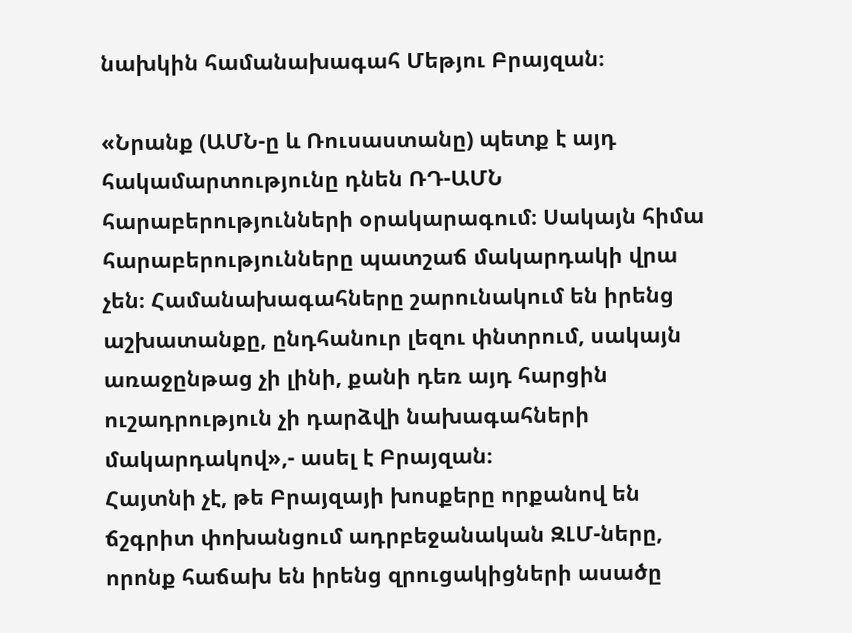նախկին համանախագահ Մեթյու Բրայզան։

«Նրանք (ԱՄՆ-ը և Ռուսաստանը) պետք է այդ հակամարտությունը դնեն ՌԴ-ԱՄՆ հարաբերությունների օրակարագում։ Սակայն հիմա հարաբերությունները պատշաճ մակարդակի վրա չեն։ Համանախագահները շարունակում են իրենց աշխատանքը, ընդհանուր լեզու փնտրում, սակայն առաջընթաց չի լինի, քանի դեռ այդ հարցին ուշադրություն չի դարձվի նախագահների մակարդակով»,- ասել է Բրայզան։
Հայտնի չէ, թե Բրայզայի խոսքերը որքանով են ճշգրիտ փոխանցում ադրբեջանական ԶԼՄ-ները, որոնք հաճախ են իրենց զրուցակիցների ասածը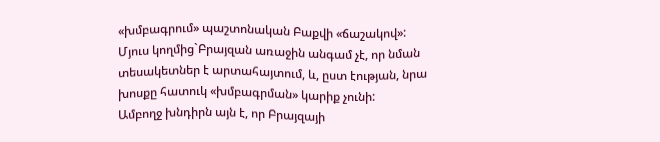«խմբագրում» պաշտոնական Բաքվի «ճաշակով»: Մյուս կողմից`Բրայզան առաջին անգամ չէ, որ նման տեսակետներ է արտահայտում, և, ըստ էության, նրա խոսքը հատուկ «խմբագրման» կարիք չունի:
Ամբողջ խնդիրն այն է, որ Բրայզայի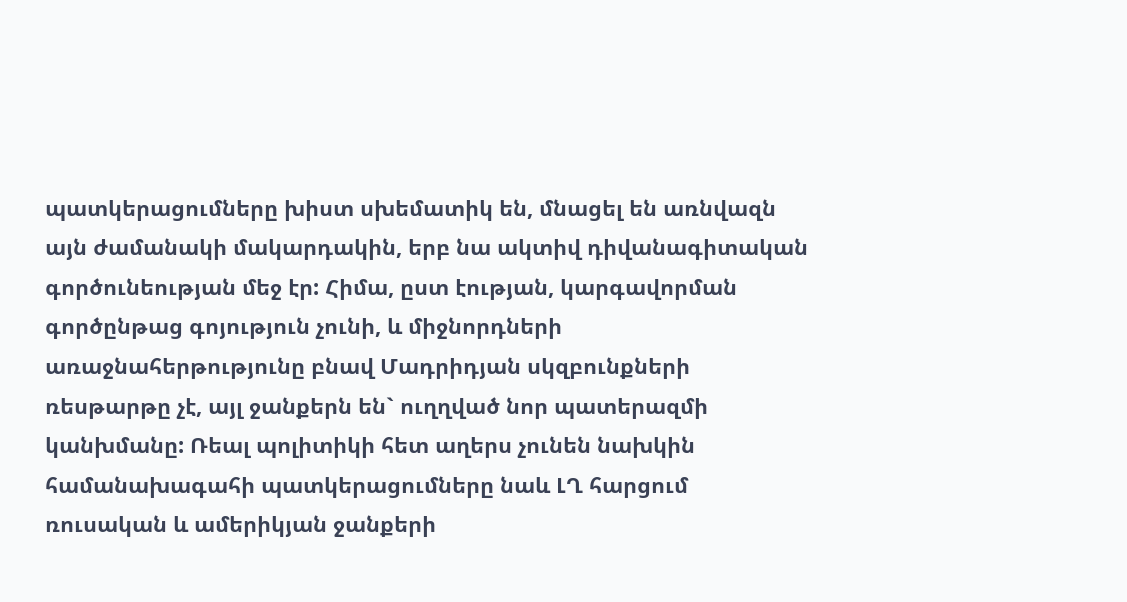պատկերացումները խիստ սխեմատիկ են, մնացել են առնվազն այն ժամանակի մակարդակին, երբ նա ակտիվ դիվանագիտական գործունեության մեջ էր: Հիմա, ըստ էության, կարգավորման գործընթաց գոյություն չունի, և միջնորդների առաջնահերթությունը բնավ Մադրիդյան սկզբունքների ռեսթարթը չէ, այլ ջանքերն են` ուղղված նոր պատերազմի կանխմանը: Ռեալ պոլիտիկի հետ աղերս չունեն նախկին համանախագահի պատկերացումները նաև ԼՂ հարցում ռուսական և ամերիկյան ջանքերի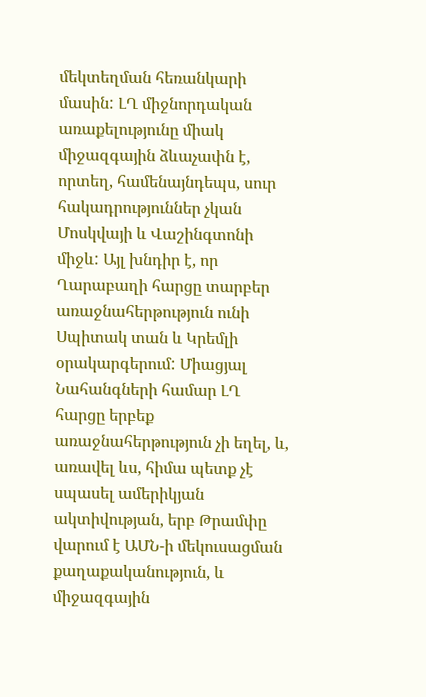մեկտեղման հեռանկարի մասին: ԼՂ միջնորդական առաքելությունը միակ միջազգային ձևաչափն է, որտեղ, համենայնդեպս, սուր հակադրություններ չկան Մոսկվայի և Վաշինգտոնի միջև: Այլ խնդիր է, որ Ղարաբաղի հարցը տարբեր առաջնահերթություն ունի Սպիտակ տան և Կրեմլի օրակարգերում: Միացյալ Նահանգների համար ԼՂ հարցը երբեք առաջնահերթություն չի եղել, և, առավել ևս, հիմա պետք չէ սպասել ամերիկյան ակտիվության, երբ Թրամփը վարում է ԱՄՆ-ի մեկուսացման քաղաքականություն, և միջազգային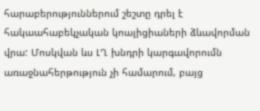հարաբերություններում շեշտը դրել է հակաահաբեկչական կոալիցիաների ձևավորման վրա: Մոսկվան ևս ԼՂ խնդրի կարգավորումն առաջնահերթություն չի համարում, բայց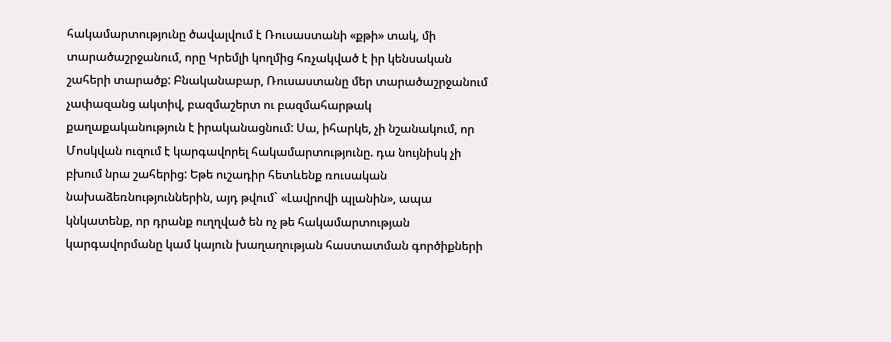հակամարտությունը ծավալվում է Ռուսաստանի «քթի» տակ, մի տարածաշրջանում, որը Կրեմլի կողմից հռչակված է իր կենսական շահերի տարածք: Բնականաբար, Ռուսաստանը մեր տարածաշրջանում չափազանց ակտիվ, բազմաշերտ ու բազմահարթակ քաղաքականություն է իրականացնում: Սա, իհարկե, չի նշանակում, որ Մոսկվան ուզում է կարգավորել հակամարտությունը. դա նույնիսկ չի բխում նրա շահերից: Եթե ուշադիր հետևենք ռուսական նախաձեռնություններին, այդ թվում` «Լավրովի պլանին», ապա կնկատենք, որ դրանք ուղղված են ոչ թե հակամարտության կարգավորմանը կամ կայուն խաղաղության հաստատման գործիքների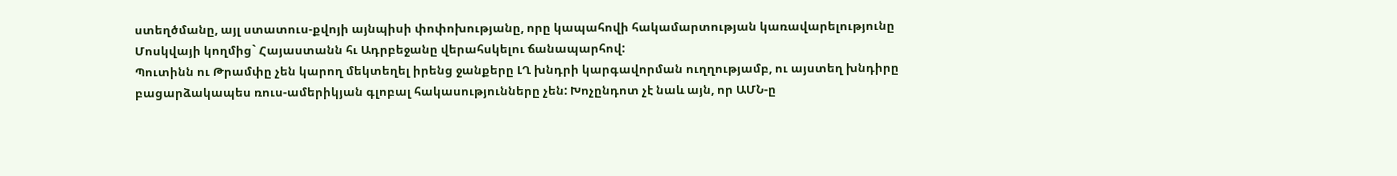ստեղծմանը, այլ ստատուս-քվոյի այնպիսի փոփոխությանը, որը կապահովի հակամարտության կառավարելությունը Մոսկվայի կողմից` Հայաստանն հւ Ադրբեջանը վերահսկելու ճանապարհով:
Պուտինն ու Թրամփը չեն կարող մեկտեղել իրենց ջանքերը ԼՂ խնդրի կարգավորման ուղղությամբ, ու այստեղ խնդիրը բացարձակապես ռուս-ամերիկյան գլոբալ հակասությունները չեն: Խոչընդոտ չէ նաև այն, որ ԱՄՆ-ը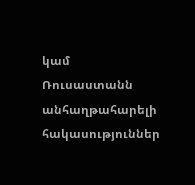կամ Ռուսաստանն անհաղթահարելի հակասություններ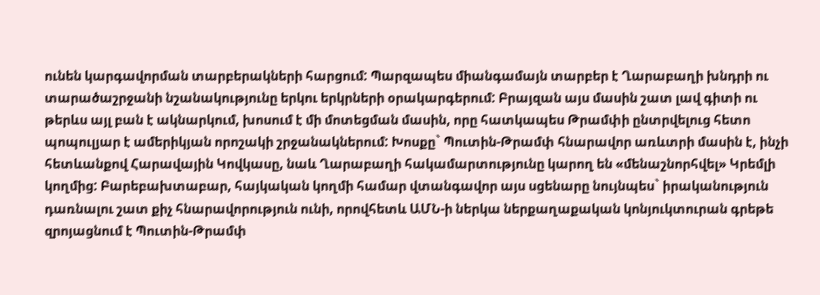ունեն կարգավորման տարբերակների հարցում: Պարզապես միանգամայն տարբեր է Ղարաբաղի խնդրի ու տարածաշրջանի նշանակությունը երկու երկրների օրակարգերում: Բրայզան այս մասին շատ լավ գիտի ու թերևս այլ բան է ակնարկում, խոսում է մի մոտեցման մասին, որը հատկապես Թրամփի ընտրվելուց հետո պոպուլյար է ամերիկյան որոշակի շրջանակներում: Խոսքը` Պուտին-Թրամփ հնարավոր առևտրի մասին է, ինչի հետևանքով Հարավային Կովկասը, նաև Ղարաբաղի հակամարտությունը կարող են «մենաշնորհվել» Կրեմլի կողմից: Բարեբախտաբար, հայկական կողմի համար վտանգավոր այս սցենարը նույնպես` իրականություն դառնալու շատ քիչ հնարավորություն ունի, որովհետև ԱՄՆ-ի ներկա ներքաղաքական կոնյուկտուրան գրեթե զրոյացնում է Պուտին-Թրամփ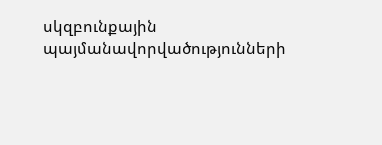սկզբունքային պայմանավորվածությունների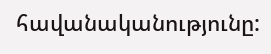հավանականությունը: